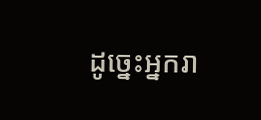ដូច្នេះអ្នករា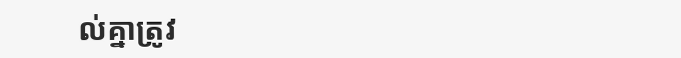ល់គ្នាត្រូវ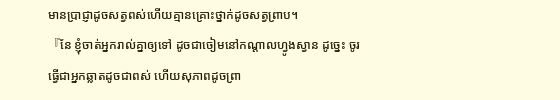មានប្រាជ្ញាដូចសត្វពស់ហើយគ្មានគ្រោះថ្នាក់ដូចសត្វព្រាប។
『នែ ខ្ញុំចាត់អ្នករាល់គ្នាឲ្យទៅ ដូចជាចៀមនៅកណ្តាលហ្វូងស្វាន ដូច្នេះ ចូរធ្វើជាអ្នកឆ្លាតដូចជាពស់ ហើយសុភាពដូចព្រា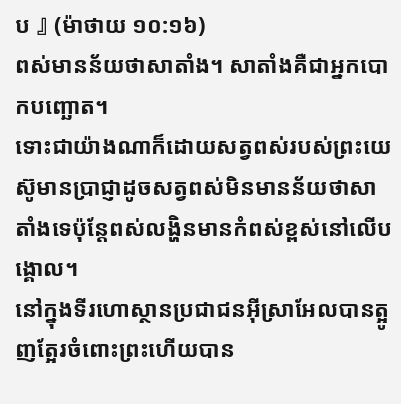ប 』 (ម៉ាថាយ ១០:១៦)
ពស់មានន័យថាសាតាំង។ សាតាំងគឺជាអ្នកបោកបញ្ឆោត។
ទោះជាយ៉ាងណាក៏ដោយសត្វពស់របស់ព្រះយេស៊ូមានប្រាជ្ញាដូចសត្វពស់មិនមានន័យថាសាតាំងទេប៉ុន្តែពស់លង្ហិនមានកំពស់ខ្ពស់នៅលើបង្គោល។
នៅក្នុងទីរហោស្ថានប្រជាជនអ៊ីស្រាអែលបានត្អូញត្អែរចំពោះព្រះហើយបាន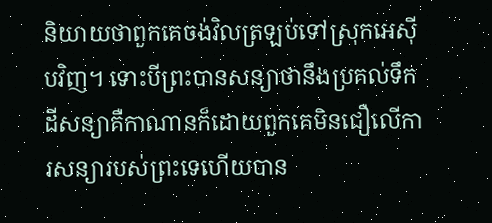និយាយថាពួកគេចង់វិលត្រឡប់ទៅស្រុកអេស៊ីបវិញ។ ទោះបីព្រះបានសន្យាថានឹងប្រគល់ទឹកដីសន្យាគឺកាណានក៏ដោយពួកគេមិនជឿលើការសន្យារបស់ព្រះទេហើយបាន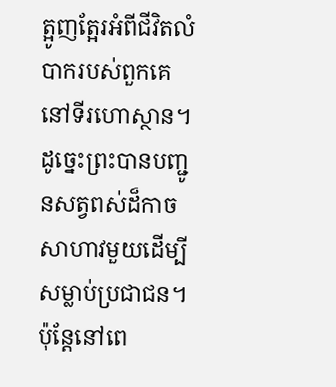ត្អូញត្អែរអំពីជីវិតលំបាករបស់ពួកគេនៅទីរហោស្ថាន។ ដូច្នេះព្រះបានបញ្ជូនសត្វពស់ដ៏កាចសាហាវមួយដើម្បីសម្លាប់ប្រជាជន។ ប៉ុន្តែនៅពេ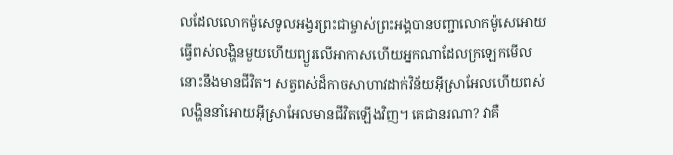លដែលលោកម៉ូសេទូលអង្វរព្រះជាម្ចាស់ព្រះអង្គបានបញ្ជាលោកម៉ូសេអោយធ្វើពស់លង្ហិនមួយហើយព្យួរលើអាកាសហើយអ្នកណាដែលក្រឡេកមើលនោះនឹងមានជីវិត។ សត្វពស់ដ៏កាចសាហាវដាក់វិន័យអ៊ីស្រាអែលហើយពស់លង្ហិននាំអោយអ៊ីស្រាអែលមានជីវិតឡើងវិញ។ គេជានរណា? វាគឺ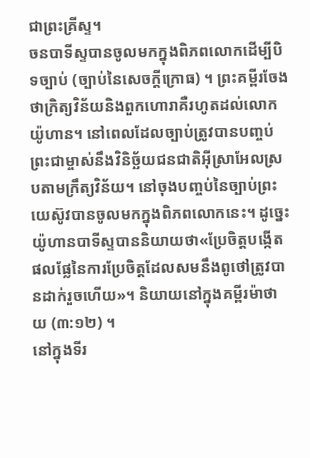ជាព្រះគ្រីស្ទ។
ចនបាទីស្ទបានចូលមកក្នុងពិភពលោកដើម្បីបិទច្បាប់ (ច្បាប់នៃសេចក្តីក្រោធ) ។ ព្រះគម្ពីរចែងថាក្រិត្យវិន័យនិងពួកហោរាគឺរហូតដល់លោកយ៉ូហាន។ នៅពេលដែលច្បាប់ត្រូវបានបញ្ចប់ព្រះជាម្ចាស់នឹងវិនិច្ឆ័យជនជាតិអ៊ីស្រាអែលស្របតាមក្រឹត្យវិន័យ។ នៅចុងបញ្ចប់នៃច្បាប់ព្រះយេស៊ូវបានចូលមកក្នុងពិភពលោកនេះ។ ដូច្នេះយ៉ូហានបាទីស្ទបាននិយាយថា«ប្រែចិត្តបង្កើតផលផ្លែនៃការប្រែចិត្តដែលសមនឹងពូថៅត្រូវបានដាក់រួចហើយ»។ និយាយនៅក្នុងគម្ពីរម៉ាថាយ (៣:១២) ។
នៅក្នុងទីរ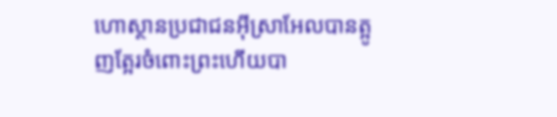ហោស្ថានប្រជាជនអ៊ីស្រាអែលបានត្អូញត្អែរចំពោះព្រះហើយបា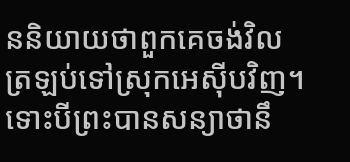ននិយាយថាពួកគេចង់វិលត្រឡប់ទៅស្រុកអេស៊ីបវិញ។ ទោះបីព្រះបានសន្យាថានឹ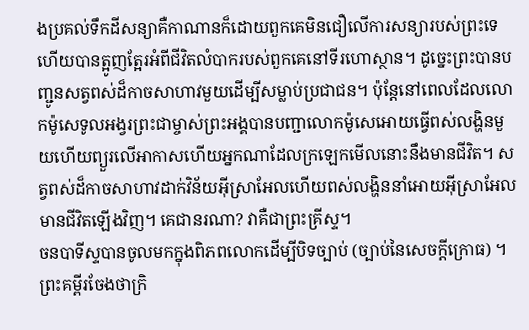ងប្រគល់ទឹកដីសន្យាគឺកាណានក៏ដោយពួកគេមិនជឿលើការសន្យារបស់ព្រះទេហើយបានត្អូញត្អែរអំពីជីវិតលំបាករបស់ពួកគេនៅទីរហោស្ថាន។ ដូច្នេះព្រះបានបញ្ជូនសត្វពស់ដ៏កាចសាហាវមួយដើម្បីសម្លាប់ប្រជាជន។ ប៉ុន្តែនៅពេលដែលលោកម៉ូសេទូលអង្វរព្រះជាម្ចាស់ព្រះអង្គបានបញ្ជាលោកម៉ូសេអោយធ្វើពស់លង្ហិនមួយហើយព្យួរលើអាកាសហើយអ្នកណាដែលក្រឡេកមើលនោះនឹងមានជីវិត។ សត្វពស់ដ៏កាចសាហាវដាក់វិន័យអ៊ីស្រាអែលហើយពស់លង្ហិននាំអោយអ៊ីស្រាអែលមានជីវិតឡើងវិញ។ គេជានរណា? វាគឺជាព្រះគ្រីស្ទ។
ចនបាទីស្ទបានចូលមកក្នុងពិភពលោកដើម្បីបិទច្បាប់ (ច្បាប់នៃសេចក្តីក្រោធ) ។ ព្រះគម្ពីរចែងថាក្រិ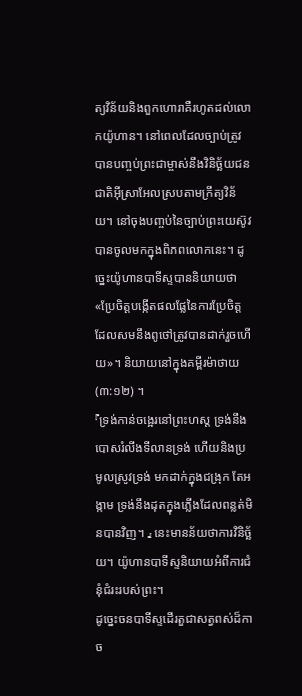ត្យវិន័យនិងពួកហោរាគឺរហូតដល់លោកយ៉ូហាន។ នៅពេលដែលច្បាប់ត្រូវបានបញ្ចប់ព្រះជាម្ចាស់នឹងវិនិច្ឆ័យជនជាតិអ៊ីស្រាអែលស្របតាមក្រឹត្យវិន័យ។ នៅចុងបញ្ចប់នៃច្បាប់ព្រះយេស៊ូវបានចូលមកក្នុងពិភពលោកនេះ។ ដូច្នេះយ៉ូហានបាទីស្ទបាននិយាយថា«ប្រែចិត្តបង្កើតផលផ្លែនៃការប្រែចិត្តដែលសមនឹងពូថៅត្រូវបានដាក់រួចហើយ»។ និយាយនៅក្នុងគម្ពីរម៉ាថាយ (៣:១២) ។
『ទ្រង់កាន់ចង្អេរនៅព្រះហស្ត ទ្រង់នឹងបោសរំលីងទីលានទ្រង់ ហើយនិងប្រមូលស្រូវទ្រង់ មកដាក់ក្នុងជង្រុក តែអង្កាម ទ្រង់នឹងដុតក្នុងភ្លើងដែលពន្លត់មិនបានវិញ។ 』 នេះមានន័យថាការវិនិច្ឆ័យ។ យ៉ូហានបាទីស្ទនិយាយអំពីការជំនុំជំរះរបស់ព្រះ។
ដូច្នេះចនបាទីស្ទដើរតួជាសត្វពស់ដ៏កាច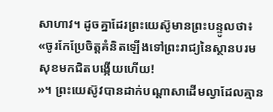សាហាវ។ ដូចគ្នាដែរព្រះយេស៊ូមានព្រះបន្ទូលថា៖ «ចូរកែប្រែចិត្ដគំនិតឡើងទៅព្រះរាជ្យនៃស្ថានបរមសុខមកជិតបង្កើយហើយ!
»។ ព្រះយេស៊ូវបានដាក់បណ្តាសាដើមល្វាដែលគ្មាន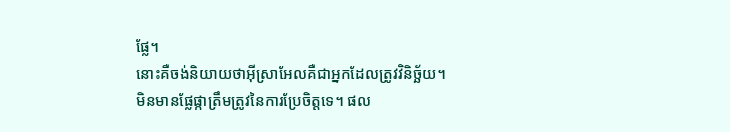ផ្លែ។
នោះគឺចង់និយាយថាអ៊ីស្រាអែលគឺជាអ្នកដែលត្រូវវិនិច្ឆ័យ។
មិនមានផ្លែផ្កាត្រឹមត្រូវនៃការប្រែចិត្តទេ។ ផល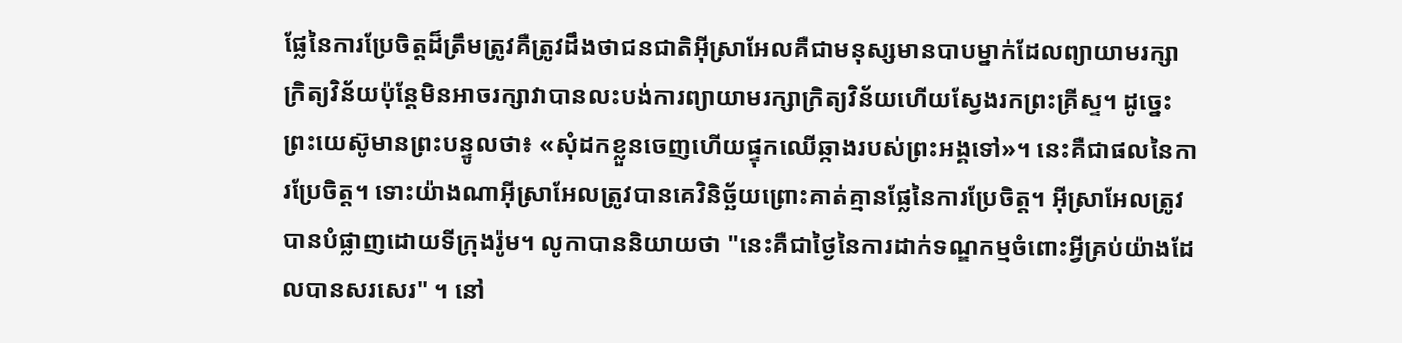ផ្លែនៃការប្រែចិត្តដ៏ត្រឹមត្រូវគឺត្រូវដឹងថាជនជាតិអ៊ីស្រាអែលគឺជាមនុស្សមានបាបម្នាក់ដែលព្យាយាមរក្សាក្រិត្យវិន័យប៉ុន្តែមិនអាចរក្សាវាបានលះបង់ការព្យាយាមរក្សាក្រិត្យវិន័យហើយស្វែងរកព្រះគ្រីស្ទ។ ដូច្នេះព្រះយេស៊ូមានព្រះបន្ទូលថា៖ «សុំដកខ្លួនចេញហើយផ្ទុកឈើឆ្កាងរបស់ព្រះអង្គទៅ»។ នេះគឺជាផលនៃការប្រែចិត្ត។ ទោះយ៉ាងណាអ៊ីស្រាអែលត្រូវបានគេវិនិច្ឆ័យព្រោះគាត់គ្មានផ្លែនៃការប្រែចិត្ត។ អ៊ីស្រាអែលត្រូវបានបំផ្លាញដោយទីក្រុងរ៉ូម។ លូកាបាននិយាយថា "នេះគឺជាថ្ងៃនៃការដាក់ទណ្ឌកម្មចំពោះអ្វីគ្រប់យ៉ាងដែលបានសរសេរ" ។ នៅ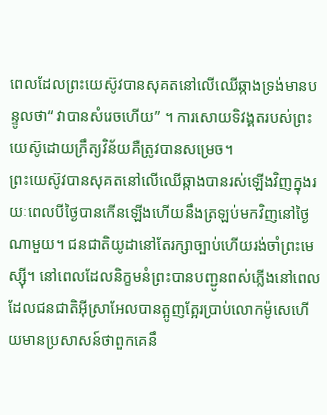ពេលដែលព្រះយេស៊ូវបានសុគតនៅលើឈើឆ្កាងទ្រង់មានបន្ទូលថា“ វាបានសំរេចហើយ” ។ ការសោយទិវង្គតរបស់ព្រះយេស៊ូដោយក្រឹត្យវិន័យគឺត្រូវបានសម្រេច។
ព្រះយេស៊ូវបានសុគតនៅលើឈើឆ្កាងបានរស់ឡើងវិញក្នុងរយៈពេលបីថ្ងៃបានកើនឡើងហើយនឹងត្រឡប់មកវិញនៅថ្ងៃណាមួយ។ ជនជាតិយូដានៅតែរក្សាច្បាប់ហើយរង់ចាំព្រះមេស្ស៊ី។ នៅពេលដែលនិក្ខមនំព្រះបានបញ្ជូនពស់ភ្លើងនៅពេលដែលជនជាតិអ៊ីស្រាអែលបានត្អូញត្អែរប្រាប់លោកម៉ូសេហើយមានប្រសាសន៍ថាពួកគេនឹ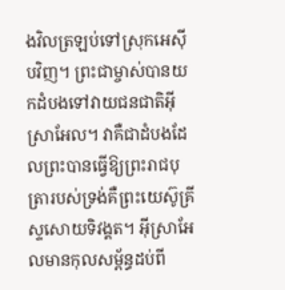ងវិលត្រឡប់ទៅស្រុកអេស៊ីបវិញ។ ព្រះជាម្ចាស់បានយកដំបងទៅវាយជនជាតិអ៊ីស្រាអែល។ វាគឺជាដំបងដែលព្រះបានធ្វើឱ្យព្រះរាជបុត្រារបស់ទ្រង់គឺព្រះយេស៊ូគ្រីស្ទសោយទិវង្គត។ អ៊ីស្រាអែលមានកុលសម្ព័ន្ធដប់ពី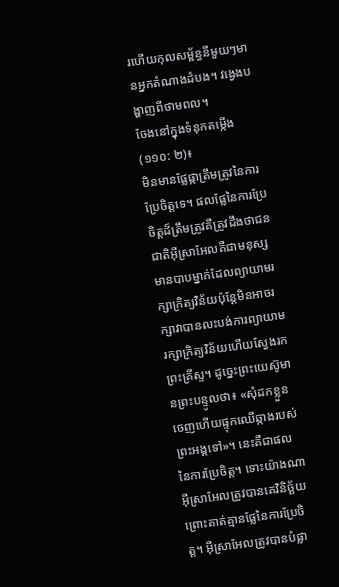រហើយកុលសម្ព័ន្ធនីមួយៗមានអ្នកតំណាងដំបង។ វង្វេងបង្ហាញពីថាមពល។
ចែងនៅក្នុងទំនុកតម្កើង (១១០: ២)៖
មិនមានផ្លែផ្កាត្រឹមត្រូវនៃការប្រែចិត្តទេ។ ផលផ្លែនៃការប្រែចិត្តដ៏ត្រឹមត្រូវគឺត្រូវដឹងថាជនជាតិអ៊ីស្រាអែលគឺជាមនុស្សមានបាបម្នាក់ដែលព្យាយាមរក្សាក្រិត្យវិន័យប៉ុន្តែមិនអាចរក្សាវាបានលះបង់ការព្យាយាមរក្សាក្រិត្យវិន័យហើយស្វែងរកព្រះគ្រីស្ទ។ ដូច្នេះព្រះយេស៊ូមានព្រះបន្ទូលថា៖ «សុំដកខ្លួនចេញហើយផ្ទុកឈើឆ្កាងរបស់ព្រះអង្គទៅ»។ នេះគឺជាផលនៃការប្រែចិត្ត។ ទោះយ៉ាងណាអ៊ីស្រាអែលត្រូវបានគេវិនិច្ឆ័យព្រោះគាត់គ្មានផ្លែនៃការប្រែចិត្ត។ អ៊ីស្រាអែលត្រូវបានបំផ្លា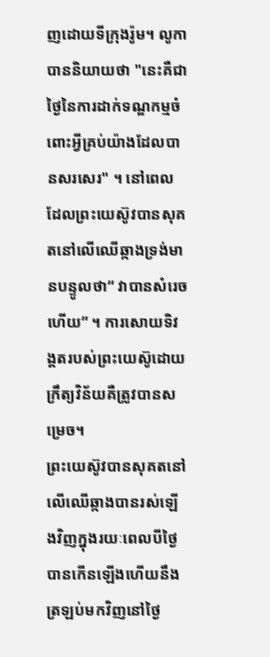ញដោយទីក្រុងរ៉ូម។ លូកាបាននិយាយថា "នេះគឺជាថ្ងៃនៃការដាក់ទណ្ឌកម្មចំពោះអ្វីគ្រប់យ៉ាងដែលបានសរសេរ" ។ នៅពេលដែលព្រះយេស៊ូវបានសុគតនៅលើឈើឆ្កាងទ្រង់មានបន្ទូលថា“ វាបានសំរេចហើយ” ។ ការសោយទិវង្គតរបស់ព្រះយេស៊ូដោយក្រឹត្យវិន័យគឺត្រូវបានសម្រេច។
ព្រះយេស៊ូវបានសុគតនៅលើឈើឆ្កាងបានរស់ឡើងវិញក្នុងរយៈពេលបីថ្ងៃបានកើនឡើងហើយនឹងត្រឡប់មកវិញនៅថ្ងៃ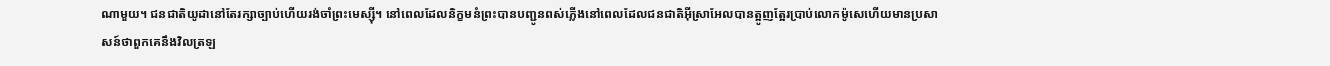ណាមួយ។ ជនជាតិយូដានៅតែរក្សាច្បាប់ហើយរង់ចាំព្រះមេស្ស៊ី។ នៅពេលដែលនិក្ខមនំព្រះបានបញ្ជូនពស់ភ្លើងនៅពេលដែលជនជាតិអ៊ីស្រាអែលបានត្អូញត្អែរប្រាប់លោកម៉ូសេហើយមានប្រសាសន៍ថាពួកគេនឹងវិលត្រឡ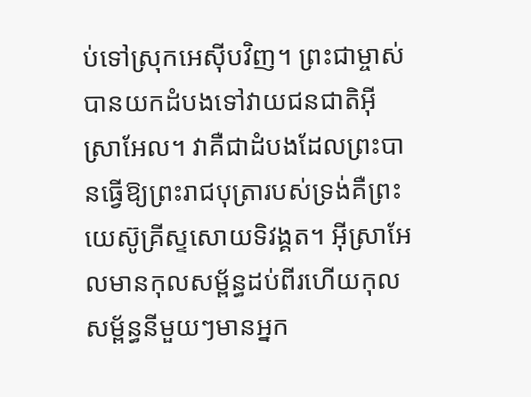ប់ទៅស្រុកអេស៊ីបវិញ។ ព្រះជាម្ចាស់បានយកដំបងទៅវាយជនជាតិអ៊ីស្រាអែល។ វាគឺជាដំបងដែលព្រះបានធ្វើឱ្យព្រះរាជបុត្រារបស់ទ្រង់គឺព្រះយេស៊ូគ្រីស្ទសោយទិវង្គត។ អ៊ីស្រាអែលមានកុលសម្ព័ន្ធដប់ពីរហើយកុលសម្ព័ន្ធនីមួយៗមានអ្នក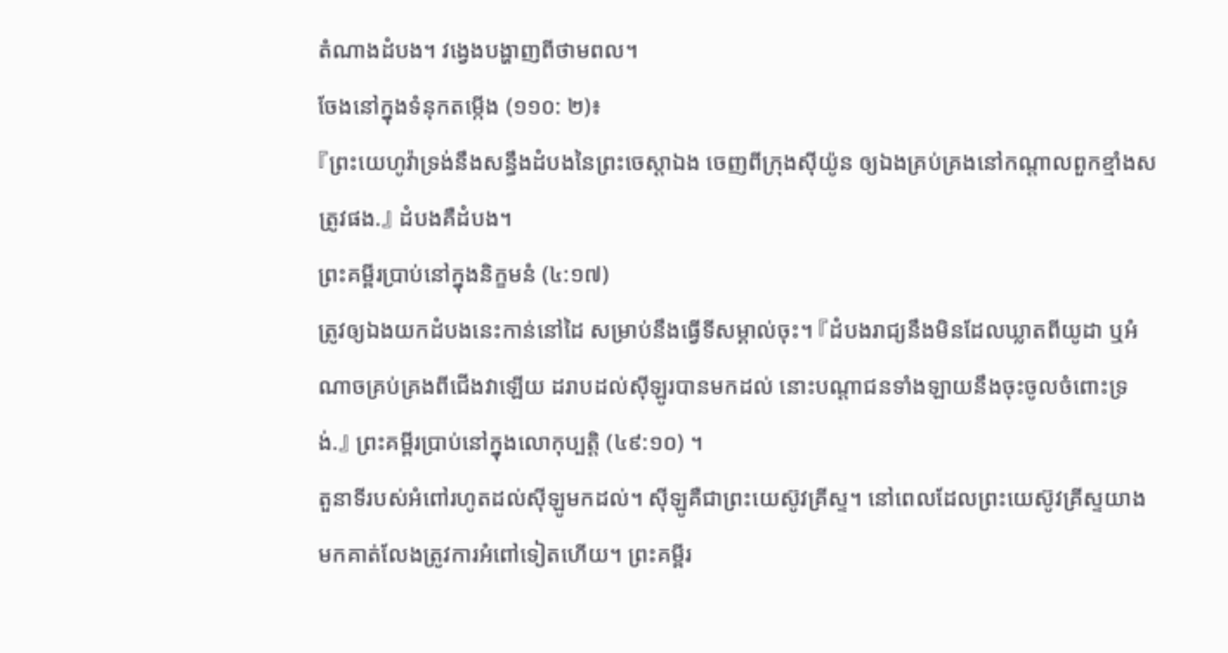តំណាងដំបង។ វង្វេងបង្ហាញពីថាមពល។
ចែងនៅក្នុងទំនុកតម្កើង (១១០: ២)៖
『ព្រះយេហូវ៉ាទ្រង់នឹងសន្ធឹងដំបងនៃព្រះចេស្តាឯង ចេញពីក្រុងស៊ីយ៉ូន ឲ្យឯងគ្រប់គ្រងនៅកណ្តាលពួកខ្មាំងសត្រូវផង.』 ដំបងគឺដំបង។
ព្រះគម្ពីរប្រាប់នៅក្នុងនិក្ខមនំ (៤:១៧)
ត្រូវឲ្យឯងយកដំបងនេះកាន់នៅដៃ សម្រាប់នឹងធ្វើទីសម្គាល់ចុះ។ 『ដំបងរាជ្យនឹងមិនដែលឃ្លាតពីយូដា ឬអំណាចគ្រប់គ្រងពីជើងវាឡើយ ដរាបដល់ស៊ីឡូរបានមកដល់ នោះបណ្តាជនទាំងឡាយនឹងចុះចូលចំពោះទ្រង់.』 ព្រះគម្ពីរប្រាប់នៅក្នុងលោកុប្បត្តិ (៤៩:១០) ។
តួនាទីរបស់អំពៅរហូតដល់ស៊ីឡូមកដល់។ ស៊ីឡូគឺជាព្រះយេស៊ូវគ្រីស្ទ។ នៅពេលដែលព្រះយេស៊ូវគ្រីស្ទយាងមកគាត់លែងត្រូវការអំពៅទៀតហើយ។ ព្រះគម្ពីរ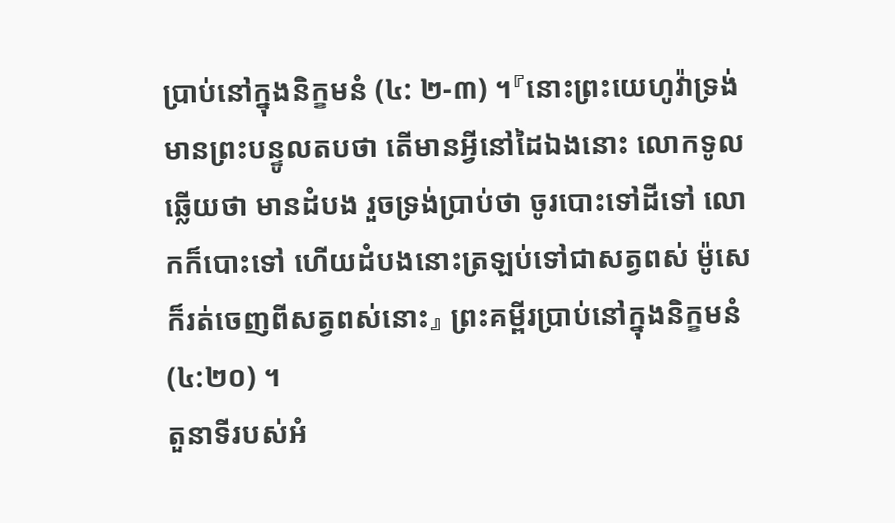ប្រាប់នៅក្នុងនិក្ខមនំ (៤: ២-៣) ។『នោះព្រះយេហូវ៉ាទ្រង់មានព្រះបន្ទូលតបថា តើមានអ្វីនៅដៃឯងនោះ លោកទូលឆ្លើយថា មានដំបង រួចទ្រង់ប្រាប់ថា ចូរបោះទៅដីទៅ លោកក៏បោះទៅ ហើយដំបងនោះត្រឡប់ទៅជាសត្វពស់ ម៉ូសេក៏រត់ចេញពីសត្វពស់នោះ』 ព្រះគម្ពីរប្រាប់នៅក្នុងនិក្ខមនំ (៤:២០) ។
តួនាទីរបស់អំ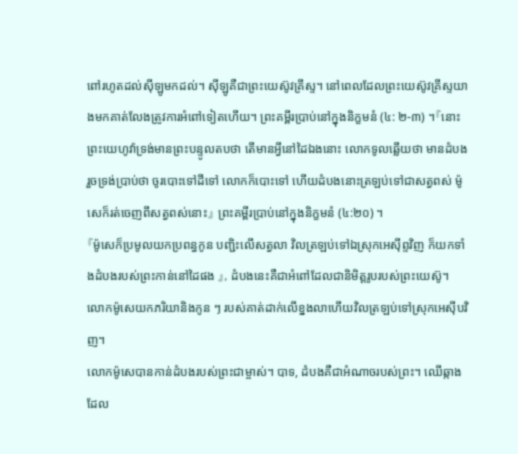ពៅរហូតដល់ស៊ីឡូមកដល់។ ស៊ីឡូគឺជាព្រះយេស៊ូវគ្រីស្ទ។ នៅពេលដែលព្រះយេស៊ូវគ្រីស្ទយាងមកគាត់លែងត្រូវការអំពៅទៀតហើយ។ ព្រះគម្ពីរប្រាប់នៅក្នុងនិក្ខមនំ (៤: ២-៣) ។『នោះព្រះយេហូវ៉ាទ្រង់មានព្រះបន្ទូលតបថា តើមានអ្វីនៅដៃឯងនោះ លោកទូលឆ្លើយថា មានដំបង រួចទ្រង់ប្រាប់ថា ចូរបោះទៅដីទៅ លោកក៏បោះទៅ ហើយដំបងនោះត្រឡប់ទៅជាសត្វពស់ ម៉ូសេក៏រត់ចេញពីសត្វពស់នោះ』 ព្រះគម្ពីរប្រាប់នៅក្នុងនិក្ខមនំ (៤:២០) ។
『ម៉ូសេក៏ប្រមូលយកប្រពន្ធកូន បញ្ជិះលើសត្វលា វិលត្រឡប់ទៅឯស្រុកអេស៊ីព្ទវិញ ក៏យកទាំងដំបងរបស់ព្រះកាន់នៅដៃផង 』, ដំបងនេះគឺជាអំពៅដែលជានិមិត្ដរូបរបស់ព្រះយេស៊ូ។
លោកម៉ូសេយកភរិយានិងកូន ៗ របស់គាត់ដាក់លើខ្នងលាហើយវិលត្រឡប់ទៅស្រុកអេស៊ីបវិញ។
លោកម៉ូសេបានកាន់ដំបងរបស់ព្រះជាម្ចាស់។ បាទ, ដំបងគឺជាអំណាចរបស់ព្រះ។ ឈើឆ្កាងដែល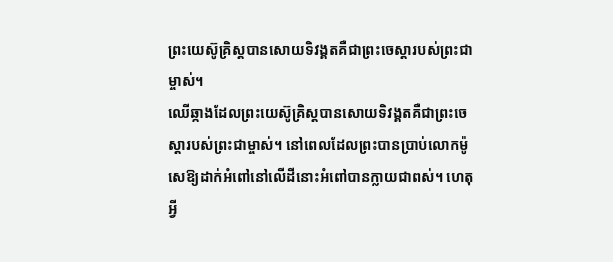ព្រះយេស៊ូគ្រិស្ដបានសោយទិវង្គតគឺជាព្រះចេស្ដារបស់ព្រះជាម្ចាស់។
ឈើឆ្កាងដែលព្រះយេស៊ូគ្រិស្ដបានសោយទិវង្គតគឺជាព្រះចេស្ដារបស់ព្រះជាម្ចាស់។ នៅពេលដែលព្រះបានប្រាប់លោកម៉ូសេឱ្យដាក់អំពៅនៅលើដីនោះអំពៅបានក្លាយជាពស់។ ហេតុអ្វី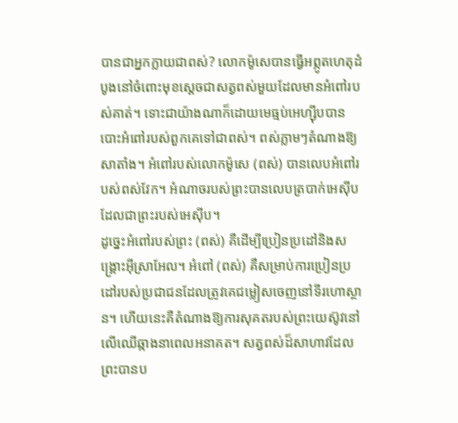បានជាអ្នកក្លាយជាពស់? លោកម៉ូសេបានធ្វើអព្ភូតហេតុដំបូងនៅចំពោះមុខស្តេចជាសត្វពស់មួយដែលមានអំពៅរបស់គាត់។ ទោះជាយ៉ាងណាក៏ដោយមេធ្មប់អេហ្ស៊ីបបានបោះអំពៅរបស់ពួកគេទៅជាពស់។ ពស់ភ្លាមៗតំណាងឱ្យសាតាំង។ អំពៅរបស់លោកម៉ូសេ (ពស់) បានលេបអំពៅរបស់ពស់វែក។ អំណាចរបស់ព្រះបានលេបត្របាក់អេស៊ីបដែលជាព្រះរបស់អេស៊ីប។
ដូច្នេះអំពៅរបស់ព្រះ (ពស់) គឺដើម្បីប្រៀនប្រដៅនិងសង្គ្រោះអ៊ីស្រាអែល។ អំពៅ (ពស់) គឺសម្រាប់ការប្រៀនប្រដៅរបស់ប្រជាជនដែលត្រូវគេជម្លៀសចេញនៅទីរហោស្ថាន។ ហើយនេះគឺតំណាងឱ្យការសុគតរបស់ព្រះយេស៊ូវនៅលើឈើឆ្កាងនាពេលអនាគត។ សត្វពស់ដ៏សាហាវដែលព្រះបានប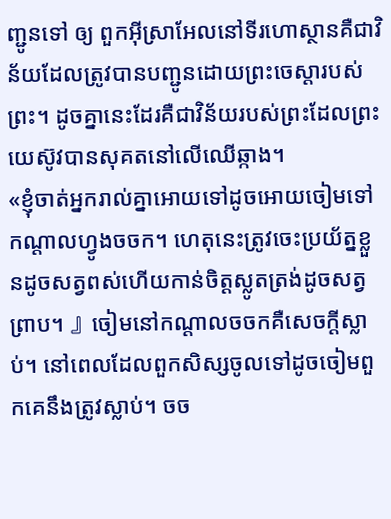ញ្ជូនទៅ ឲ្យ ពួកអ៊ីស្រាអែលនៅទីរហោស្ថានគឺជាវិន័យដែលត្រូវបានបញ្ជូនដោយព្រះចេស្ដារបស់ព្រះ។ ដូចគ្នានេះដែរគឺជាវិន័យរបស់ព្រះដែលព្រះយេស៊ូវបានសុគតនៅលើឈើឆ្កាង។
«ខ្ញុំចាត់អ្នករាល់គ្នាអោយទៅដូចអោយចៀមទៅកណ្ដាលហ្វូងចចក។ ហេតុនេះត្រូវចេះប្រយ័ត្នខ្លួនដូចសត្វពស់ហើយកាន់ចិត្ដស្លូតត្រង់ដូចសត្វព្រាប។ 』ចៀមនៅកណ្ដាលចចកគឺសេចក្ដីស្លាប់។ នៅពេលដែលពួកសិស្សចូលទៅដូចចៀមពួកគេនឹងត្រូវស្លាប់។ ចច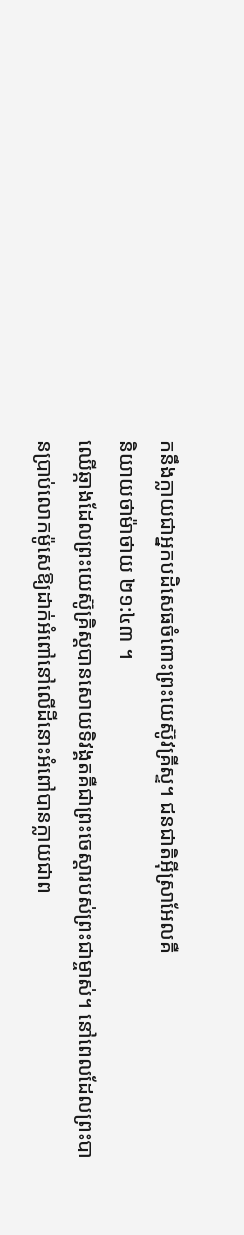កនឹងក្លាយជាអ្នកបដិសេធចំពោះព្រះយេស៊ូវគ្រីស្ទ។ ជនជាតិអ៊ីស្រាអែលគឺ
និយាយថាម៉ាថាយ ២១:៤៣ ។
ឈើឆ្កាងដែលព្រះយេស៊ូគ្រិស្ដបានសោយទិវង្គតគឺជាព្រះចេស្ដារបស់ព្រះជាម្ចាស់។ នៅពេលដែលព្រះបានប្រាប់លោកម៉ូសេឱ្យដាក់អំពៅនៅលើដីនោះអំពៅបានក្លាយជាព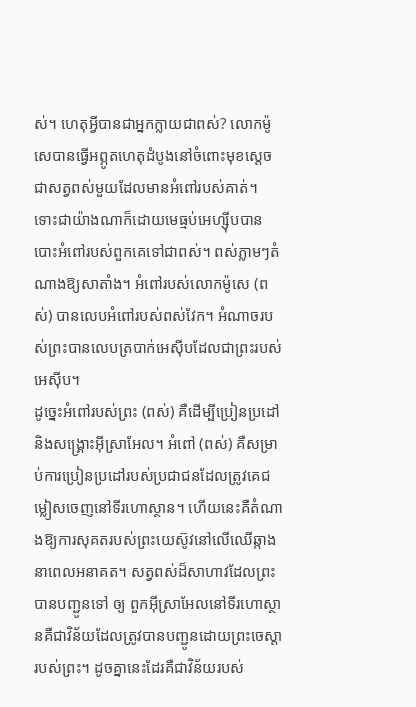ស់។ ហេតុអ្វីបានជាអ្នកក្លាយជាពស់? លោកម៉ូសេបានធ្វើអព្ភូតហេតុដំបូងនៅចំពោះមុខស្តេចជាសត្វពស់មួយដែលមានអំពៅរបស់គាត់។ ទោះជាយ៉ាងណាក៏ដោយមេធ្មប់អេហ្ស៊ីបបានបោះអំពៅរបស់ពួកគេទៅជាពស់។ ពស់ភ្លាមៗតំណាងឱ្យសាតាំង។ អំពៅរបស់លោកម៉ូសេ (ពស់) បានលេបអំពៅរបស់ពស់វែក។ អំណាចរបស់ព្រះបានលេបត្របាក់អេស៊ីបដែលជាព្រះរបស់អេស៊ីប។
ដូច្នេះអំពៅរបស់ព្រះ (ពស់) គឺដើម្បីប្រៀនប្រដៅនិងសង្គ្រោះអ៊ីស្រាអែល។ អំពៅ (ពស់) គឺសម្រាប់ការប្រៀនប្រដៅរបស់ប្រជាជនដែលត្រូវគេជម្លៀសចេញនៅទីរហោស្ថាន។ ហើយនេះគឺតំណាងឱ្យការសុគតរបស់ព្រះយេស៊ូវនៅលើឈើឆ្កាងនាពេលអនាគត។ សត្វពស់ដ៏សាហាវដែលព្រះបានបញ្ជូនទៅ ឲ្យ ពួកអ៊ីស្រាអែលនៅទីរហោស្ថានគឺជាវិន័យដែលត្រូវបានបញ្ជូនដោយព្រះចេស្ដារបស់ព្រះ។ ដូចគ្នានេះដែរគឺជាវិន័យរបស់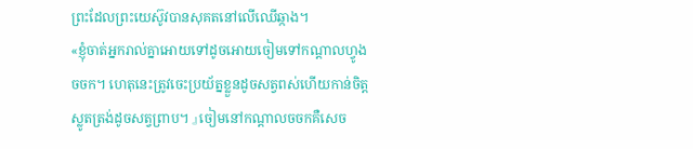ព្រះដែលព្រះយេស៊ូវបានសុគតនៅលើឈើឆ្កាង។
«ខ្ញុំចាត់អ្នករាល់គ្នាអោយទៅដូចអោយចៀមទៅកណ្ដាលហ្វូងចចក។ ហេតុនេះត្រូវចេះប្រយ័ត្នខ្លួនដូចសត្វពស់ហើយកាន់ចិត្ដស្លូតត្រង់ដូចសត្វព្រាប។ 』ចៀមនៅកណ្ដាលចចកគឺសេច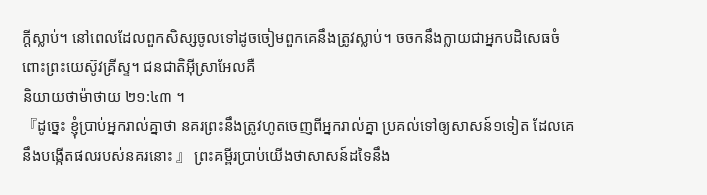ក្ដីស្លាប់។ នៅពេលដែលពួកសិស្សចូលទៅដូចចៀមពួកគេនឹងត្រូវស្លាប់។ ចចកនឹងក្លាយជាអ្នកបដិសេធចំពោះព្រះយេស៊ូវគ្រីស្ទ។ ជនជាតិអ៊ីស្រាអែលគឺ
និយាយថាម៉ាថាយ ២១:៤៣ ។
『ដូច្នេះ ខ្ញុំប្រាប់អ្នករាល់គ្នាថា នគរព្រះនឹងត្រូវហូតចេញពីអ្នករាល់គ្នា ប្រគល់ទៅឲ្យសាសន៍១ទៀត ដែលគេនឹងបង្កើតផលរបស់នគរនោះ 』 ព្រះគម្ពីរប្រាប់យើងថាសាសន៍ដទៃនឹង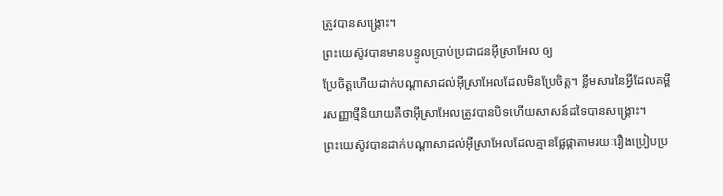ត្រូវបានសង្គ្រោះ។
ព្រះយេស៊ូវបានមានបន្ទូលប្រាប់ប្រជាជនអ៊ីស្រាអែល ឲ្យ
ប្រែចិត្តហើយដាក់បណ្តាសាដល់អ៊ីស្រាអែលដែលមិនប្រែចិត្ត។ ខ្លឹមសារនៃអ្វីដែលគម្ពីរសញ្ញាថ្មីនិយាយគឺថាអ៊ីស្រាអែលត្រូវបានបិទហើយសាសន៍ដទៃបានសង្រ្គោះ។
ព្រះយេស៊ូវបានដាក់បណ្តាសាដល់អ៊ីស្រាអែលដែលគ្មានផ្លែផ្កាតាមរយៈរឿងប្រៀបប្រ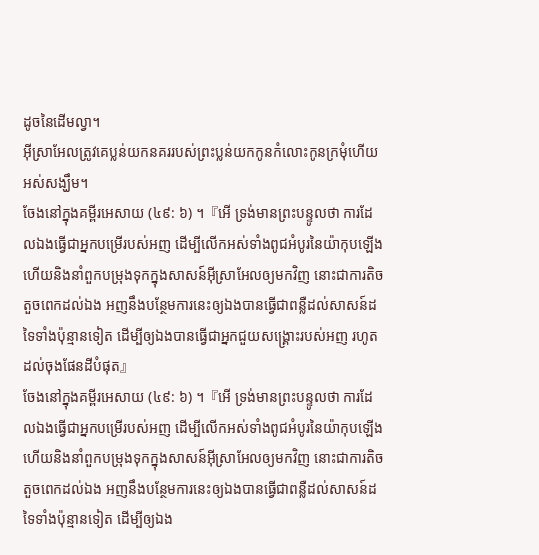ដូចនៃដើមល្វា។
អ៊ីស្រាអែលត្រូវគេប្លន់យកនគររបស់ព្រះប្លន់យកកូនកំលោះកូនក្រមុំហើយអស់សង្ឃឹម។
ចែងនៅក្នុងគម្ពីរអេសាយ (៤៩: ៦) ។『អើ ទ្រង់មានព្រះបន្ទូលថា ការដែលឯងធ្វើជាអ្នកបម្រើរបស់អញ ដើម្បីលើកអស់ទាំងពូជអំបូរនៃយ៉ាកុបឡើង ហើយនិងនាំពួកបម្រុងទុកក្នុងសាសន៍អ៊ីស្រាអែលឲ្យមកវិញ នោះជាការតិចតួចពេកដល់ឯង អញនឹងបន្ថែមការនេះឲ្យឯងបានធ្វើជាពន្លឺដល់សាសន៍ដទៃទាំងប៉ុន្មានទៀត ដើម្បីឲ្យឯងបានធ្វើជាអ្នកជួយសង្គ្រោះរបស់អញ រហូតដល់ចុងផែនដីបំផុត』
ចែងនៅក្នុងគម្ពីរអេសាយ (៤៩: ៦) ។『អើ ទ្រង់មានព្រះបន្ទូលថា ការដែលឯងធ្វើជាអ្នកបម្រើរបស់អញ ដើម្បីលើកអស់ទាំងពូជអំបូរនៃយ៉ាកុបឡើង ហើយនិងនាំពួកបម្រុងទុកក្នុងសាសន៍អ៊ីស្រាអែលឲ្យមកវិញ នោះជាការតិចតួចពេកដល់ឯង អញនឹងបន្ថែមការនេះឲ្យឯងបានធ្វើជាពន្លឺដល់សាសន៍ដទៃទាំងប៉ុន្មានទៀត ដើម្បីឲ្យឯង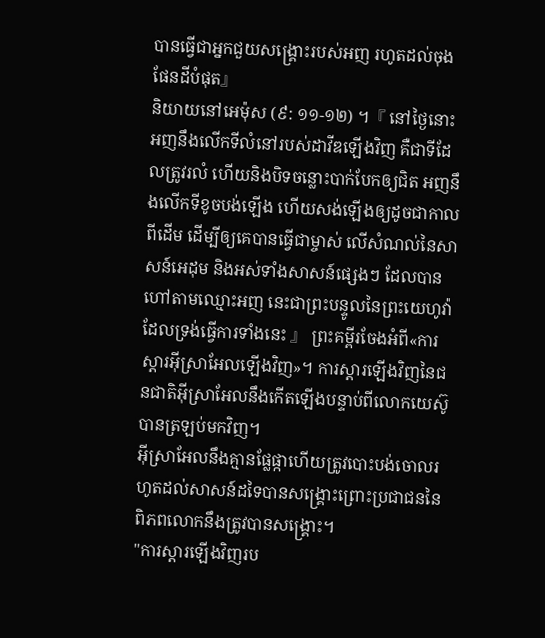បានធ្វើជាអ្នកជួយសង្គ្រោះរបស់អញ រហូតដល់ចុងផែនដីបំផុត』
និយាយនៅអេម៉ុស (៩: ១១-១២) ។『 នៅថ្ងៃនោះ អញនឹងលើកទីលំនៅរបស់ដាវីឌឡើងវិញ គឺជាទីដែលត្រូវរលំ ហើយនិងបិទចន្លោះបាក់បែកឲ្យជិត អញនឹងលើកទីខូចបង់ឡើង ហើយសង់ឡើងឲ្យដូចជាកាលពីដើម ដើម្បីឲ្យគេបានធ្វើជាម្ចាស់ លើសំណល់នៃសាសន៍អេដុម និងអស់ទាំងសាសន៍ផ្សេងៗ ដែលបានហៅតាមឈ្មោះអញ នេះជាព្រះបន្ទូលនៃព្រះយេហូវ៉ាដែលទ្រង់ធ្វើការទាំងនេះ 』 ព្រះគម្ពីរចែងអំពី«ការស្តារអ៊ីស្រាអែលឡើងវិញ»។ ការស្ដារឡើងវិញនៃជនជាតិអ៊ីស្រាអែលនឹងកើតឡើងបន្ទាប់ពីលោកយេស៊ូបានត្រឡប់មកវិញ។
អ៊ីស្រាអែលនឹងគ្មានផ្លែផ្កាហើយត្រូវបោះបង់ចោលរហូតដល់សាសន៍ដទៃបានសង្រ្គោះព្រោះប្រជាជននៃពិភពលោកនឹងត្រូវបានសង្គ្រោះ។
"ការស្តារឡើងវិញរប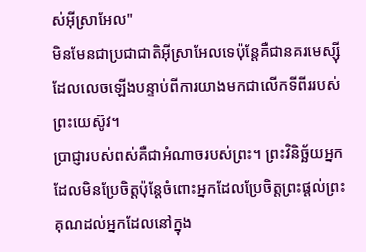ស់អ៊ីស្រាអែល"
មិនមែនជាប្រជាជាតិអ៊ីស្រាអែលទេប៉ុន្តែគឺជានគរមេស្ស៊ីដែលលេចឡើងបន្ទាប់ពីការយាងមកជាលើកទីពីររបស់ព្រះយេស៊ូវ។
ប្រាជ្ញារបស់ពស់គឺជាអំណាចរបស់ព្រះ។ ព្រះវិនិច្ឆ័យអ្នកដែលមិនប្រែចិត្តប៉ុន្តែចំពោះអ្នកដែលប្រែចិត្តព្រះផ្តល់ព្រះគុណដល់អ្នកដែលនៅក្នុង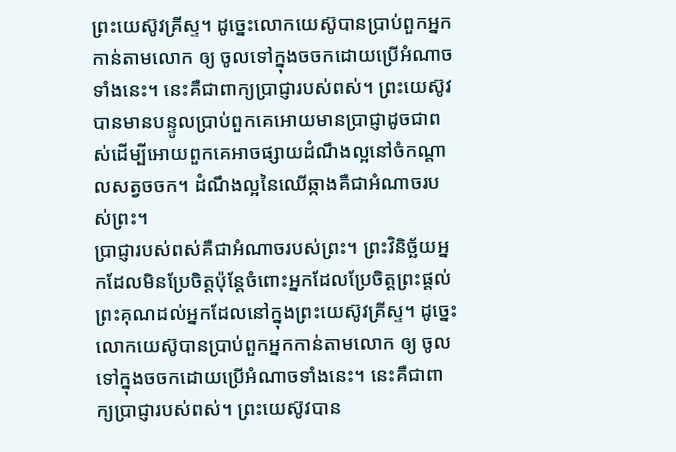ព្រះយេស៊ូវគ្រីស្ទ។ ដូច្នេះលោកយេស៊ូបានប្រាប់ពួកអ្នកកាន់តាមលោក ឲ្យ ចូលទៅក្នុងចចកដោយប្រើអំណាចទាំងនេះ។ នេះគឺជាពាក្យប្រាជ្ញារបស់ពស់។ ព្រះយេស៊ូវបានមានបន្ទូលប្រាប់ពួកគេអោយមានប្រាជ្ញាដូចជាពស់ដើម្បីអោយពួកគេអាចផ្សាយដំណឹងល្អនៅចំកណ្តាលសត្វចចក។ ដំណឹងល្អនៃឈើឆ្កាងគឺជាអំណាចរបស់ព្រះ។
ប្រាជ្ញារបស់ពស់គឺជាអំណាចរបស់ព្រះ។ ព្រះវិនិច្ឆ័យអ្នកដែលមិនប្រែចិត្តប៉ុន្តែចំពោះអ្នកដែលប្រែចិត្តព្រះផ្តល់ព្រះគុណដល់អ្នកដែលនៅក្នុងព្រះយេស៊ូវគ្រីស្ទ។ ដូច្នេះលោកយេស៊ូបានប្រាប់ពួកអ្នកកាន់តាមលោក ឲ្យ ចូលទៅក្នុងចចកដោយប្រើអំណាចទាំងនេះ។ នេះគឺជាពាក្យប្រាជ្ញារបស់ពស់។ ព្រះយេស៊ូវបាន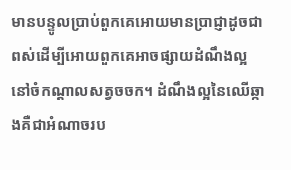មានបន្ទូលប្រាប់ពួកគេអោយមានប្រាជ្ញាដូចជាពស់ដើម្បីអោយពួកគេអាចផ្សាយដំណឹងល្អនៅចំកណ្តាលសត្វចចក។ ដំណឹងល្អនៃឈើឆ្កាងគឺជាអំណាចរប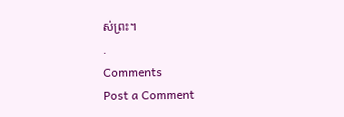ស់ព្រះ។
.
Comments
Post a Comment